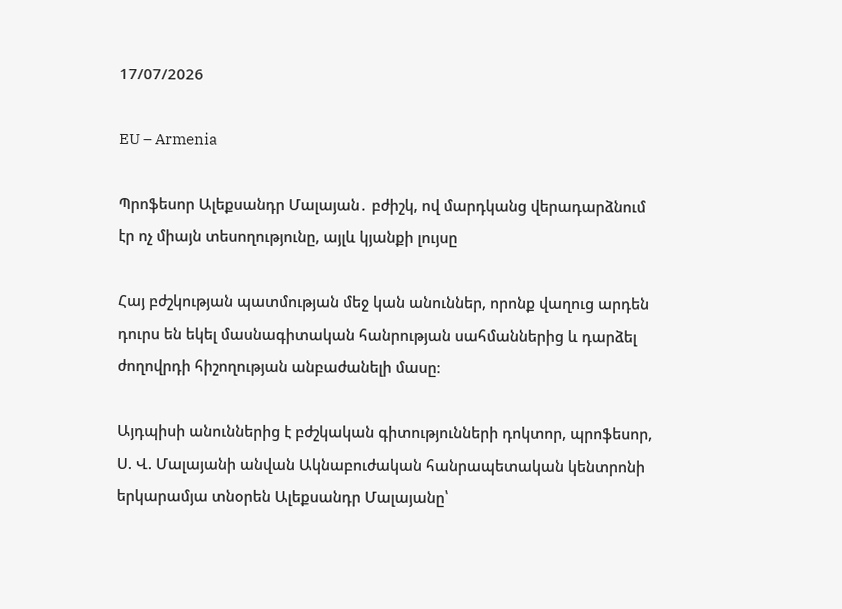17/07/2026

EU – Armenia

Պրոֆեսոր Ալեքսանդր Մալայան․ բժիշկ, ով մարդկանց վերադարձնում էր ոչ միայն տեսողությունը, այլև կյանքի լույսը

Հայ բժշկության պատմության մեջ կան անուններ, որոնք վաղուց արդեն դուրս են եկել մասնագիտական հանրության սահմաններից և դարձել ժողովրդի հիշողության անբաժանելի մասը։

Այդպիսի անուններից է բժշկական գիտությունների դոկտոր, պրոֆեսոր, Ս. Վ. Մալայանի անվան Ակնաբուժական հանրապետական կենտրոնի երկարամյա տնօրեն Ալեքսանդր Մալայանը՝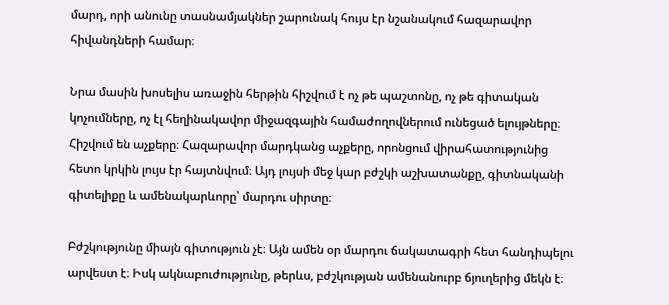մարդ, որի անունը տասնամյակներ շարունակ հույս էր նշանակում հազարավոր հիվանդների համար։

Նրա մասին խոսելիս առաջին հերթին հիշվում է ոչ թե պաշտոնը, ոչ թե գիտական կոչումները, ոչ էլ հեղինակավոր միջազգային համաժողովներում ունեցած ելույթները։ Հիշվում են աչքերը։ Հազարավոր մարդկանց աչքերը, որոնցում վիրահատությունից հետո կրկին լույս էր հայտնվում։ Այդ լույսի մեջ կար բժշկի աշխատանքը, գիտնականի գիտելիքը և ամենակարևորը՝ մարդու սիրտը։

Բժշկությունը միայն գիտություն չէ։ Այն ամեն օր մարդու ճակատագրի հետ հանդիպելու արվեստ է։ Իսկ ակնաբուժությունը, թերևս, բժշկության ամենանուրբ ճյուղերից մեկն է։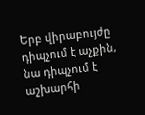Երբ վիրաբույժը դիպչում է աչքին, նա դիպչում է աշխարհի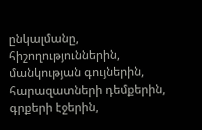ընկալմանը, հիշողություններին, մանկության գույներին, հարազատների դեմքերին, գրքերի էջերին,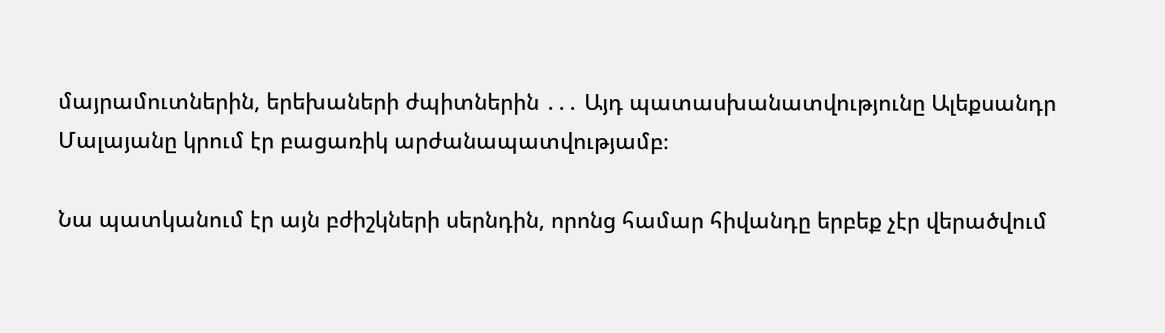մայրամուտներին, երեխաների ժպիտներին ․․․ Այդ պատասխանատվությունը Ալեքսանդր Մալայանը կրում էր բացառիկ արժանապատվությամբ։

Նա պատկանում էր այն բժիշկների սերնդին, որոնց համար հիվանդը երբեք չէր վերածվում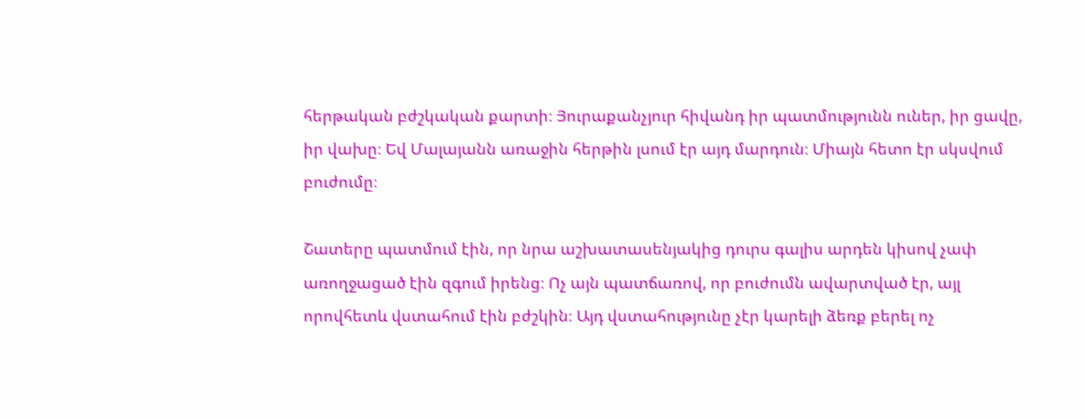հերթական բժշկական քարտի։ Յուրաքանչյուր հիվանդ իր պատմությունն ուներ, իր ցավը, իր վախը։ Եվ Մալայանն առաջին հերթին լսում էր այդ մարդուն։ Միայն հետո էր սկսվում բուժումը։

Շատերը պատմում էին, որ նրա աշխատասենյակից դուրս գալիս արդեն կիսով չափ առողջացած էին զգում իրենց։ Ոչ այն պատճառով, որ բուժումն ավարտված էր, այլ որովհետև վստահում էին բժշկին։ Այդ վստահությունը չէր կարելի ձեռք բերել ոչ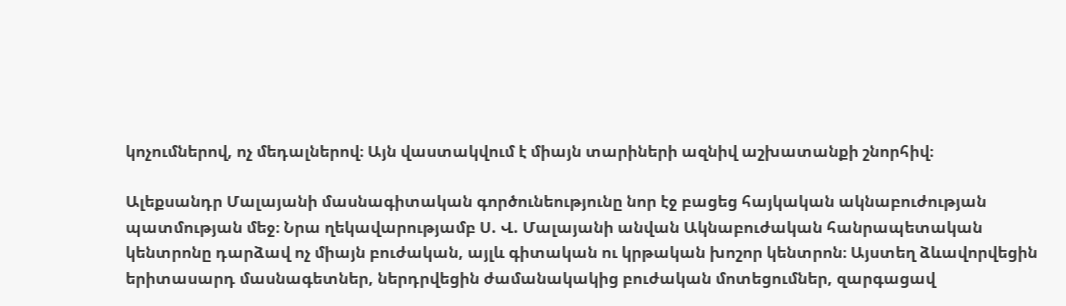կոչումներով, ոչ մեդալներով։ Այն վաստակվում է միայն տարիների ազնիվ աշխատանքի շնորհիվ։

Ալեքսանդր Մալայանի մասնագիտական գործունեությունը նոր էջ բացեց հայկական ակնաբուժության պատմության մեջ։ Նրա ղեկավարությամբ Ս. Վ. Մալայանի անվան Ակնաբուժական հանրապետական կենտրոնը դարձավ ոչ միայն բուժական, այլև գիտական ու կրթական խոշոր կենտրոն։ Այստեղ ձևավորվեցին երիտասարդ մասնագետներ, ներդրվեցին ժամանակակից բուժական մոտեցումներ, զարգացավ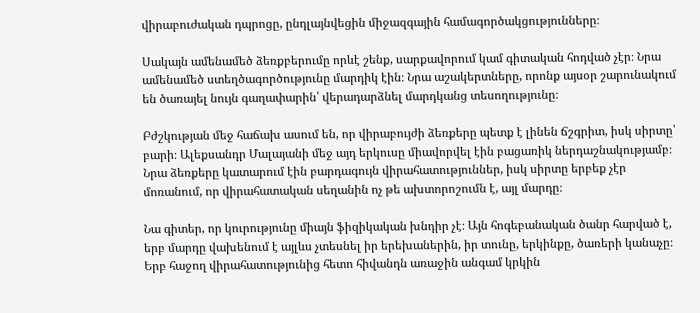վիրաբուժական դպրոցը, ընդլայնվեցին միջազգային համագործակցությունները։

Սակայն ամենամեծ ձեռքբերումը որևէ շենք, սարքավորում կամ գիտական հոդված չէր։ Նրա ամենամեծ ստեղծագործությունը մարդիկ էին։ Նրա աշակերտները, որոնք այսօր շարունակում են ծառայել նույն գաղափարին՝ վերադարձնել մարդկանց տեսողությունը։

Բժշկության մեջ հաճախ ասում են, որ վիրաբույժի ձեռքերը պետք է լինեն ճշգրիտ, իսկ սիրտը՝ բարի։ Ալեքսանդր Մալայանի մեջ այդ երկուսը միավորվել էին բացառիկ ներդաշնակությամբ։ Նրա ձեռքերը կատարում էին բարդագույն վիրահատություններ, իսկ սիրտը երբեք չէր մոռանում, որ վիրահատական սեղանին ոչ թե ախտորոշումն է, այլ մարդը։

Նա գիտեր, որ կուրությունը միայն ֆիզիկական խնդիր չէ։ Այն հոգեբանական ծանր հարված է, երբ մարդը վախենում է այլևս չտեսնել իր երեխաներին, իր տունը, երկինքը, ծառերի կանաչը։ Երբ հաջող վիրահատությունից հետո հիվանդն առաջին անգամ կրկին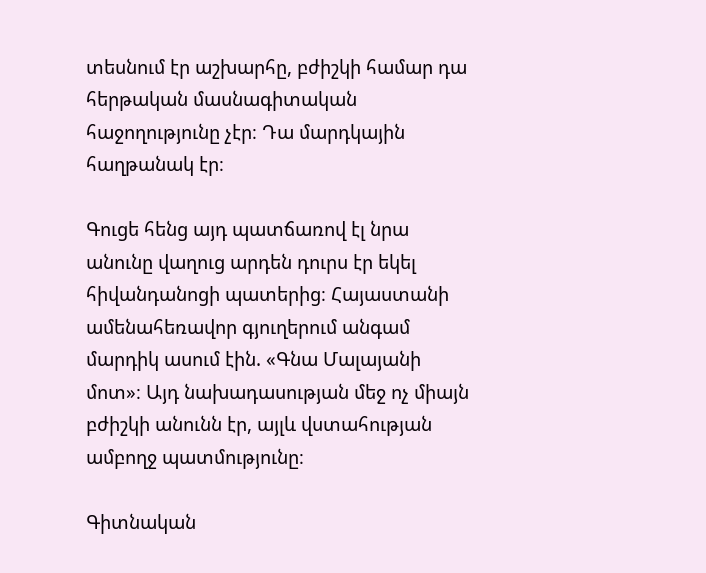տեսնում էր աշխարհը, բժիշկի համար դա հերթական մասնագիտական հաջողությունը չէր։ Դա մարդկային հաղթանակ էր։

Գուցե հենց այդ պատճառով էլ նրա անունը վաղուց արդեն դուրս էր եկել հիվանդանոցի պատերից։ Հայաստանի ամենահեռավոր գյուղերում անգամ մարդիկ ասում էին. «Գնա Մալայանի մոտ»։ Այդ նախադասության մեջ ոչ միայն բժիշկի անունն էր, այլև վստահության ամբողջ պատմությունը։

Գիտնական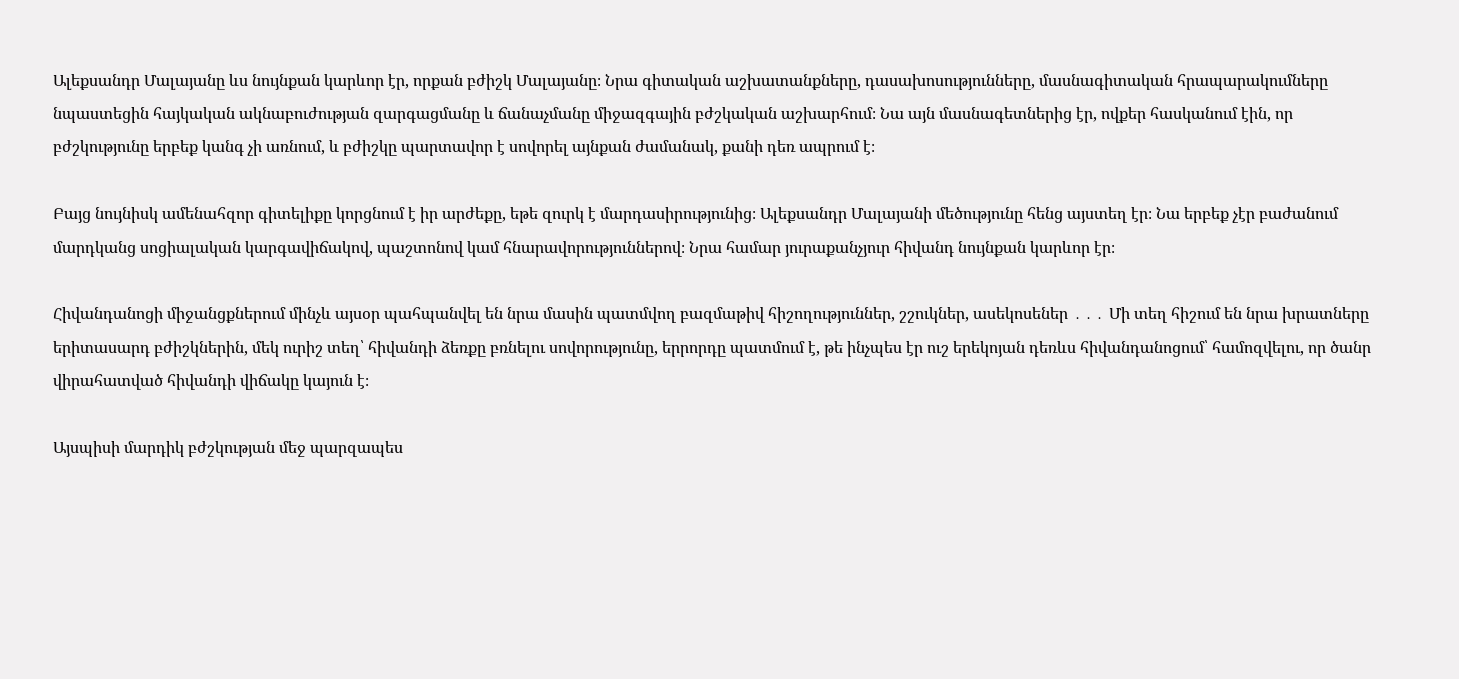Ալեքսանդր Մալայանը ևս նույնքան կարևոր էր, որքան բժիշկ Մալայանը։ Նրա գիտական աշխատանքները, դասախոսությունները, մասնագիտական հրապարակումները նպաստեցին հայկական ակնաբուժության զարգացմանը և ճանաչմանը միջազգային բժշկական աշխարհում։ Նա այն մասնագետներից էր, ովքեր հասկանում էին, որ բժշկությունը երբեք կանգ չի առնում, և բժիշկը պարտավոր է սովորել այնքան ժամանակ, քանի դեռ ապրում է։

Բայց նույնիսկ ամենահզոր գիտելիքը կորցնում է իր արժեքը, եթե զուրկ է մարդասիրությունից։ Ալեքսանդր Մալայանի մեծությունը հենց այստեղ էր։ Նա երբեք չէր բաժանում մարդկանց սոցիալական կարգավիճակով, պաշտոնով կամ հնարավորություններով։ Նրա համար յուրաքանչյուր հիվանդ նույնքան կարևոր էր։

Հիվանդանոցի միջանցքներում մինչև այսօր պահպանվել են նրա մասին պատմվող բազմաթիվ հիշողություններ, շշուկներ, ասեկոսեներ ․․․ Մի տեղ հիշում են նրա խրատները երիտասարդ բժիշկներին, մեկ ուրիշ տեղ՝ հիվանդի ձեռքը բռնելու սովորությունը, երրորդը պատմում է, թե ինչպես էր ուշ երեկոյան դեռևս հիվանդանոցում՝ համոզվելու, որ ծանր վիրահատված հիվանդի վիճակը կայուն է։

Այսպիսի մարդիկ բժշկության մեջ պարզապես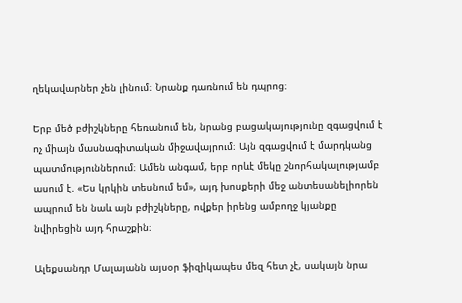ղեկավարներ չեն լինում։ Նրանք դառնում են դպրոց։

Երբ մեծ բժիշկները հեռանում են, նրանց բացակայությունը զգացվում է ոչ միայն մասնագիտական միջավայրում։ Այն զգացվում է մարդկանց պատմություններում։ Ամեն անգամ, երբ որևէ մեկը շնորհակալությամբ ասում է. «Ես կրկին տեսնում եմ», այդ խոսքերի մեջ անտեսանելիորեն ապրում են նաև այն բժիշկները, ովքեր իրենց ամբողջ կյանքը նվիրեցին այդ հրաշքին։

Ալեքսանդր Մալայանն այսօր ֆիզիկապես մեզ հետ չէ, սակայն նրա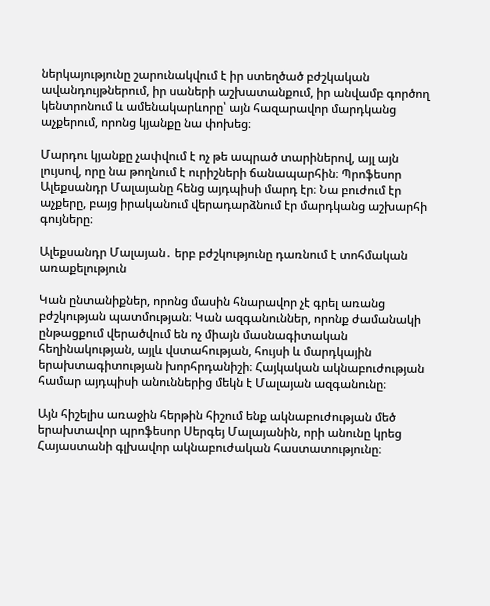ներկայությունը շարունակվում է իր ստեղծած բժշկական ավանդույթներում, իր սաների աշխատանքում, իր անվամբ գործող կենտրոնում և ամենակարևորը՝ այն հազարավոր մարդկանց աչքերում, որոնց կյանքը նա փոխեց։

Մարդու կյանքը չափվում է ոչ թե ապրած տարիներով, այլ այն լույսով, որը նա թողնում է ուրիշների ճանապարհին։ Պրոֆեսոր Ալեքսանդր Մալայանը հենց այդպիսի մարդ էր։ Նա բուժում էր աչքերը, բայց իրականում վերադարձնում էր մարդկանց աշխարհի գույները։

Ալեքսանդր Մալայան․ երբ բժշկությունը դառնում է տոհմական առաքելություն

Կան ընտանիքներ, որոնց մասին հնարավոր չէ գրել առանց բժշկության պատմության։ Կան ազգանուններ, որոնք ժամանակի ընթացքում վերածվում են ոչ միայն մասնագիտական հեղինակության, այլև վստահության, հույսի և մարդկային երախտագիտության խորհրդանիշի։ Հայկական ակնաբուժության համար այդպիսի անուններից մեկն է Մալայան ազգանունը։

Այն հիշելիս առաջին հերթին հիշում ենք ակնաբուժության մեծ երախտավոր պրոֆեսոր Սերգեյ Մալայանին, որի անունը կրեց Հայաստանի գլխավոր ակնաբուժական հաստատությունը։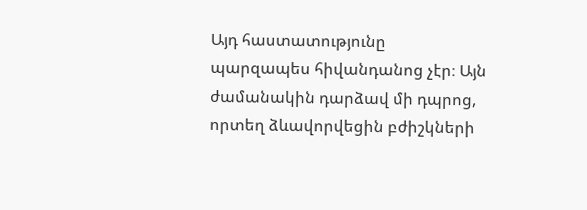Այդ հաստատությունը պարզապես հիվանդանոց չէր։ Այն ժամանակին դարձավ մի դպրոց, որտեղ ձևավորվեցին բժիշկների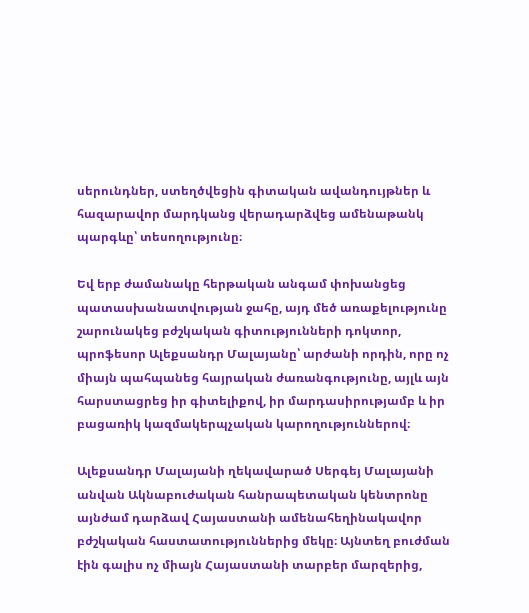սերունդներ, ստեղծվեցին գիտական ավանդույթներ և հազարավոր մարդկանց վերադարձվեց ամենաթանկ պարգևը՝ տեսողությունը։

Եվ երբ ժամանակը հերթական անգամ փոխանցեց պատասխանատվության ջահը, այդ մեծ առաքելությունը շարունակեց բժշկական գիտությունների դոկտոր, պրոֆեսոր Ալեքսանդր Մալայանը՝ արժանի որդին, որը ոչ միայն պահպանեց հայրական ժառանգությունը, այլև այն հարստացրեց իր գիտելիքով, իր մարդասիրությամբ և իր բացառիկ կազմակերպչական կարողություններով։

Ալեքսանդր Մալայանի ղեկավարած Սերգեյ Մալայանի անվան Ակնաբուժական հանրապետական կենտրոնը այնժամ դարձավ Հայաստանի ամենահեղինակավոր բժշկական հաստատություններից մեկը։ Այնտեղ բուժման էին գալիս ոչ միայն Հայաստանի տարբեր մարզերից,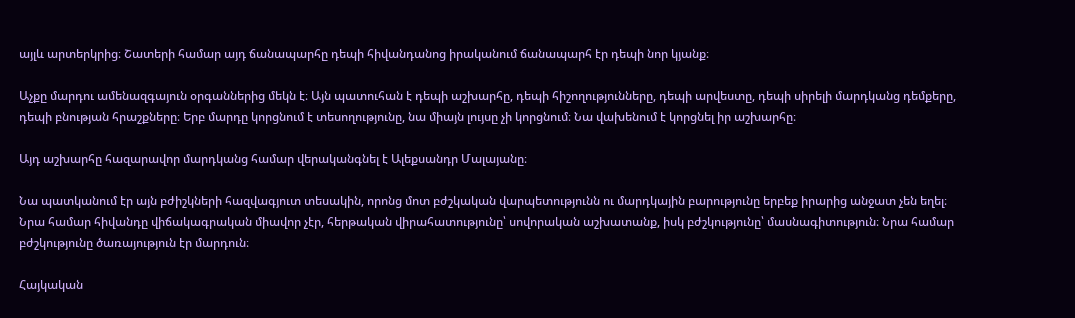այլև արտերկրից։ Շատերի համար այդ ճանապարհը դեպի հիվանդանոց իրականում ճանապարհ էր դեպի նոր կյանք։

Աչքը մարդու ամենազգայուն օրգաններից մեկն է։ Այն պատուհան է դեպի աշխարհը, դեպի հիշողությունները, դեպի արվեստը, դեպի սիրելի մարդկանց դեմքերը, դեպի բնության հրաշքները։ Երբ մարդը կորցնում է տեսողությունը, նա միայն լույսը չի կորցնում։ Նա վախենում է կորցնել իր աշխարհը։

Այդ աշխարհը հազարավոր մարդկանց համար վերականգնել է Ալեքսանդր Մալայանը։

Նա պատկանում էր այն բժիշկների հազվագյուտ տեսակին, որոնց մոտ բժշկական վարպետությունն ու մարդկային բարությունը երբեք իրարից անջատ չեն եղել։ Նրա համար հիվանդը վիճակագրական միավոր չէր, հերթական վիրահատությունը՝ սովորական աշխատանք, իսկ բժշկությունը՝ մասնագիտություն։ Նրա համար բժշկությունը ծառայություն էր մարդուն։

Հայկական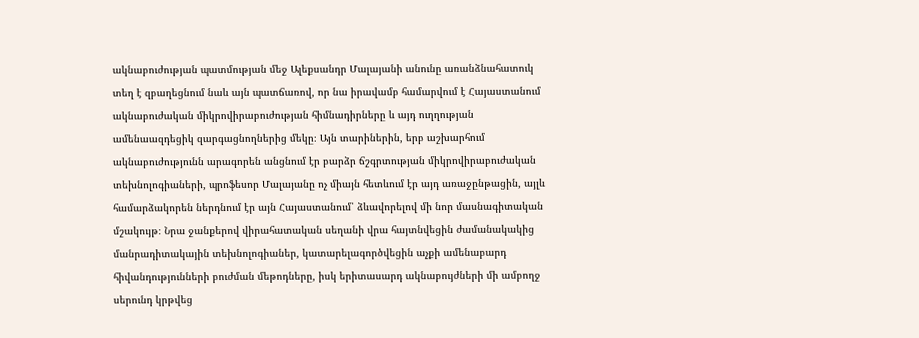ակնաբուժության պատմության մեջ Ալեքսանդր Մալայանի անունը առանձնահատուկ տեղ է զբաղեցնում նաև այն պատճառով, որ նա իրավամբ համարվում է Հայաստանում ակնաբուժական միկրովիրաբուժության հիմնադիրները և այդ ուղղության ամենաազդեցիկ զարգացնողներից մեկը։ Այն տարիներին, երբ աշխարհում ակնաբուժությունն արագորեն անցնում էր բարձր ճշգրտության միկրովիրաբուժական տեխնոլոգիաների, պրոֆեսոր Մալայանը ոչ միայն հետևում էր այդ առաջընթացին, այլև համարձակորեն ներդնում էր այն Հայաստանում՝ ձևավորելով մի նոր մասնագիտական մշակույթ։ Նրա ջանքերով վիրահատական սեղանի վրա հայտնվեցին ժամանակակից մանրադիտակային տեխնոլոգիաներ, կատարելագործվեցին աչքի ամենաբարդ հիվանդությունների բուժման մեթոդները, իսկ երիտասարդ ակնաբույժների մի ամբողջ սերունդ կրթվեց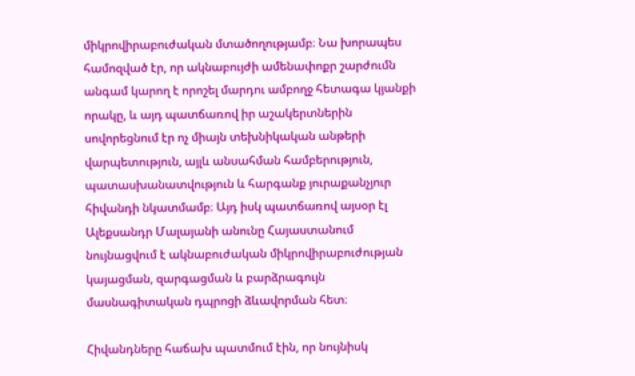միկրովիրաբուժական մտածողությամբ։ Նա խորապես համոզված էր, որ ակնաբույժի ամենափոքր շարժումն անգամ կարող է որոշել մարդու ամբողջ հետագա կյանքի որակը, և այդ պատճառով իր աշակերտներին սովորեցնում էր ոչ միայն տեխնիկական անթերի վարպետություն, այլև անսահման համբերություն, պատասխանատվություն և հարգանք յուրաքանչյուր հիվանդի նկատմամբ։ Այդ իսկ պատճառով այսօր էլ Ալեքսանդր Մալայանի անունը Հայաստանում նույնացվում է ակնաբուժական միկրովիրաբուժության կայացման, զարգացման և բարձրագույն մասնագիտական դպրոցի ձևավորման հետ։

Հիվանդները հաճախ պատմում էին, որ նույնիսկ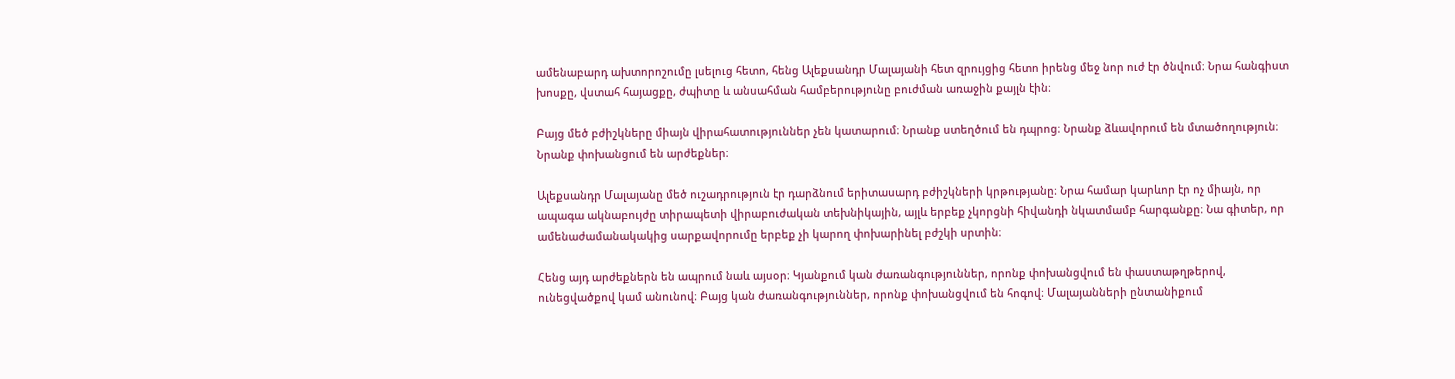ամենաբարդ ախտորոշումը լսելուց հետո, հենց Ալեքսանդր Մալայանի հետ զրույցից հետո իրենց մեջ նոր ուժ էր ծնվում։ Նրա հանգիստ խոսքը, վստահ հայացքը, ժպիտը և անսահման համբերությունը բուժման առաջին քայլն էին։

Բայց մեծ բժիշկները միայն վիրահատություններ չեն կատարում։ Նրանք ստեղծում են դպրոց։ Նրանք ձևավորում են մտածողություն։ Նրանք փոխանցում են արժեքներ։

Ալեքսանդր Մալայանը մեծ ուշադրություն էր դարձնում երիտասարդ բժիշկների կրթությանը։ Նրա համար կարևոր էր ոչ միայն, որ ապագա ակնաբույժը տիրապետի վիրաբուժական տեխնիկային, այլև երբեք չկորցնի հիվանդի նկատմամբ հարգանքը։ Նա գիտեր, որ ամենաժամանակակից սարքավորումը երբեք չի կարող փոխարինել բժշկի սրտին։

Հենց այդ արժեքներն են ապրում նաև այսօր։ Կյանքում կան ժառանգություններ, որոնք փոխանցվում են փաստաթղթերով, ունեցվածքով կամ անունով։ Բայց կան ժառանգություններ, որոնք փոխանցվում են հոգով։ Մալայանների ընտանիքում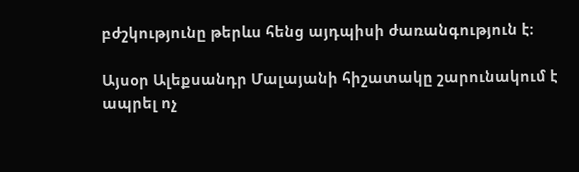բժշկությունը թերևս հենց այդպիսի ժառանգություն է։

Այսօր Ալեքսանդր Մալայանի հիշատակը շարունակում է ապրել ոչ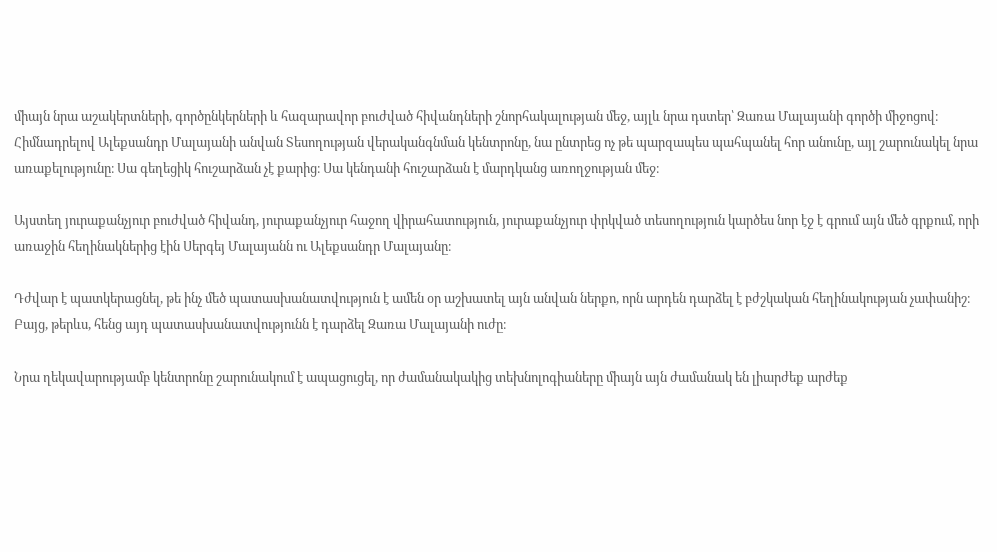միայն նրա աշակերտների, գործընկերների և հազարավոր բուժված հիվանդների շնորհակալության մեջ, այլև նրա դստեր՝ Զառա Մալայանի գործի միջոցով։ Հիմնադրելով Ալեքսանդր Մալայանի անվան Տեսողության վերականգնման կենտրոնը, նա ընտրեց ոչ թե պարզապես պահպանել հոր անունը, այլ շարունակել նրա առաքելությունը։ Սա գեղեցիկ հուշարձան չէ քարից։ Սա կենդանի հուշարձան է մարդկանց առողջության մեջ։

Այստեղ յուրաքանչյուր բուժված հիվանդ, յուրաքանչյուր հաջող վիրահատություն, յուրաքանչյուր փրկված տեսողություն կարծես նոր էջ է գրում այն մեծ գրքում, որի առաջին հեղինակներից էին Սերգեյ Մալայանն ու Ալեքսանդր Մալայանը։

Դժվար է պատկերացնել, թե ինչ մեծ պատասխանատվություն է ամեն օր աշխատել այն անվան ներքո, որն արդեն դարձել է բժշկական հեղինակության չափանիշ։ Բայց, թերևս, հենց այդ պատասխանատվությունն է դարձել Զառա Մալայանի ուժը։

Նրա ղեկավարությամբ կենտրոնը շարունակում է ապացուցել, որ ժամանակակից տեխնոլոգիաները միայն այն ժամանակ են լիարժեք արժեք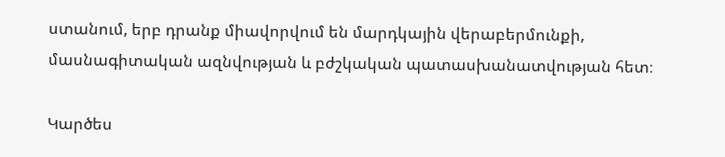ստանում, երբ դրանք միավորվում են մարդկային վերաբերմունքի, մասնագիտական ազնվության և բժշկական պատասխանատվության հետ։

Կարծես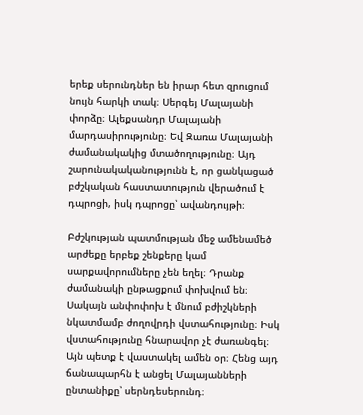երեք սերունդներ են իրար հետ զրուցում նույն հարկի տակ։ Սերգեյ Մալայանի փորձը։ Ալեքսանդր Մալայանի մարդասիրությունը։ Եվ Զառա Մալայանի ժամանակակից մտածողությունը։ Այդ շարունակականությունն է, որ ցանկացած բժշկական հաստատություն վերածում է դպրոցի, իսկ դպրոցը՝ ավանդույթի։

Բժշկության պատմության մեջ ամենամեծ արժեքը երբեք շենքերը կամ սարքավորումները չեն եղել։ Դրանք ժամանակի ընթացքում փոխվում են։ Սակայն անփոփոխ է մնում բժիշկների նկատմամբ ժողովրդի վստահությունը։ Իսկ վստահությունը հնարավոր չէ ժառանգել։ Այն պետք է վաստակել ամեն օր։ Հենց այդ ճանապարհն է անցել Մալայանների ընտանիքը՝ սերնդեսերունդ։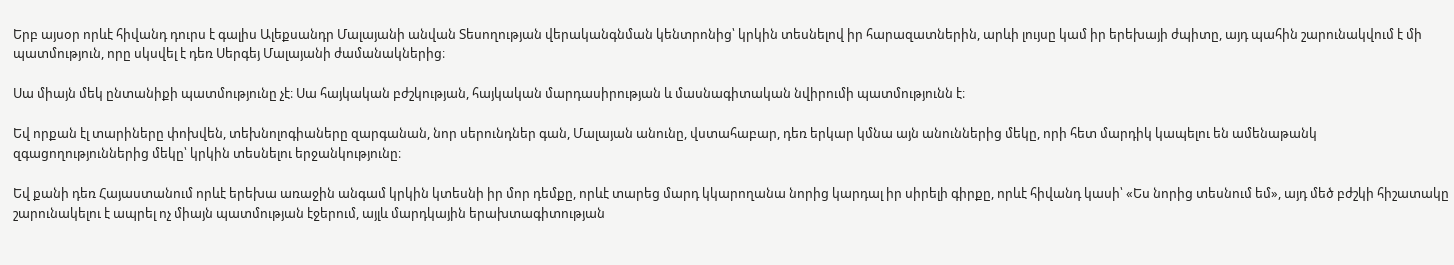Երբ այսօր որևէ հիվանդ դուրս է գալիս Ալեքսանդր Մալայանի անվան Տեսողության վերականգնման կենտրոնից՝ կրկին տեսնելով իր հարազատներին, արևի լույսը կամ իր երեխայի ժպիտը, այդ պահին շարունակվում է մի պատմություն, որը սկսվել է դեռ Սերգեյ Մալայանի ժամանակներից։

Սա միայն մեկ ընտանիքի պատմությունը չէ։ Սա հայկական բժշկության, հայկական մարդասիրության և մասնագիտական նվիրումի պատմությունն է։

Եվ որքան էլ տարիները փոխվեն, տեխնոլոգիաները զարգանան, նոր սերունդներ գան, Մալայան անունը, վստահաբար, դեռ երկար կմնա այն անուններից մեկը, որի հետ մարդիկ կապելու են ամենաթանկ զգացողություններից մեկը՝ կրկին տեսնելու երջանկությունը։

Եվ քանի դեռ Հայաստանում որևէ երեխա առաջին անգամ կրկին կտեսնի իր մոր դեմքը, որևէ տարեց մարդ կկարողանա նորից կարդալ իր սիրելի գիրքը, որևէ հիվանդ կասի՝ «Ես նորից տեսնում եմ», այդ մեծ բժշկի հիշատակը շարունակելու է ապրել ոչ միայն պատմության էջերում, այլև մարդկային երախտագիտության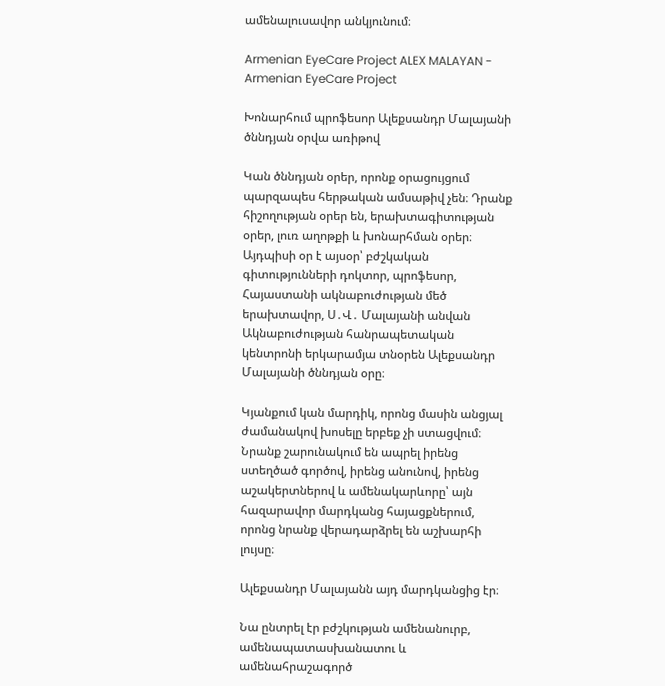ամենալուսավոր անկյունում։

Armenian EyeCare Project ALEX MALAYAN - Armenian EyeCare Project

Խոնարհում պրոֆեսոր Ալեքսանդր Մալայանի ծննդյան օրվա առիթով

Կան ծննդյան օրեր, որոնք օրացույցում պարզապես հերթական ամսաթիվ չեն։ Դրանք հիշողության օրեր են, երախտագիտության օրեր, լուռ աղոթքի և խոնարհման օրեր։ Այդպիսի օր է այսօր՝ բժշկական գիտությունների դոկտոր, պրոֆեսոր, Հայաստանի ակնաբուժության մեծ երախտավոր, Ս․Վ․ Մալայանի անվան Ակնաբուժության հանրապետական կենտրոնի երկարամյա տնօրեն Ալեքսանդր Մալայանի ծննդյան օրը։

Կյանքում կան մարդիկ, որոնց մասին անցյալ ժամանակով խոսելը երբեք չի ստացվում։ Նրանք շարունակում են ապրել իրենց ստեղծած գործով, իրենց անունով, իրենց աշակերտներով և ամենակարևորը՝ այն հազարավոր մարդկանց հայացքներում, որոնց նրանք վերադարձրել են աշխարհի լույսը։

Ալեքսանդր Մալայանն այդ մարդկանցից էր։

Նա ընտրել էր բժշկության ամենանուրբ, ամենապատասխանատու և ամենահրաշագործ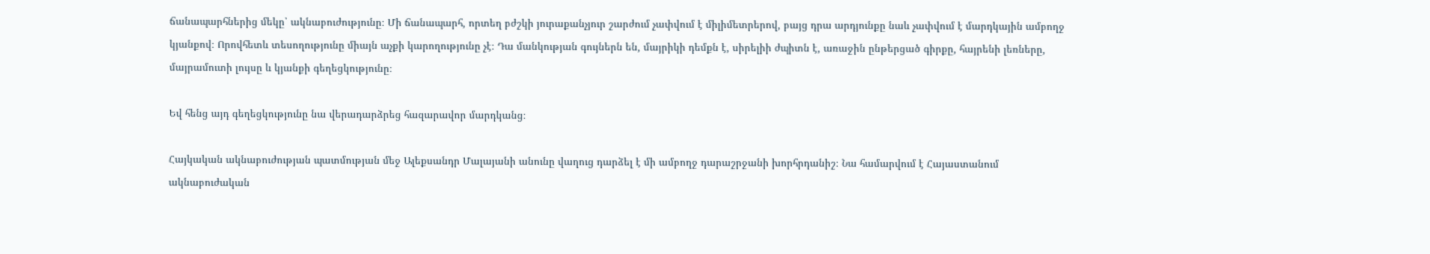ճանապարհներից մեկը՝ ակնաբուժությունը։ Մի ճանապարհ, որտեղ բժշկի յուրաքանչյուր շարժում չափվում է միլիմետրերով, բայց դրա արդյունքը նաև չափվում է մարդկային ամբողջ կյանքով։ Որովհետև տեսողությունը միայն աչքի կարողությունը չէ։ Դա մանկության գույներն են, մայրիկի դեմքն է, սիրելիի ժպիտն է, առաջին ընթերցած գիրքը, հայրենի լեռները, մայրամուտի լույսը և կյանքի գեղեցկությունը։

Եվ հենց այդ գեղեցկությունը նա վերադարձրեց հազարավոր մարդկանց։

Հայկական ակնաբուժության պատմության մեջ Ալեքսանդր Մալայանի անունը վաղուց դարձել է մի ամբողջ դարաշրջանի խորհրդանիշ։ Նա համարվում է Հայաստանում ակնաբուժական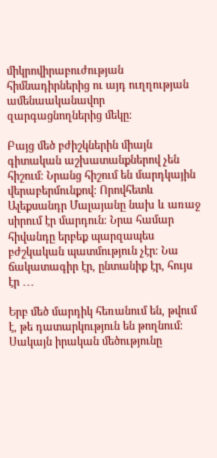միկրովիրաբուժության հիմնադիրներից ու այդ ուղղության ամենաականավոր զարգացնողներից մեկը։

Բայց մեծ բժիշկներին միայն գիտական աշխատանքներով չեն հիշում։ Նրանց հիշում են մարդկային վերաբերմունքով։ Որովհետև Ալեքսանդր Մալայանը նախ և առաջ սիրում էր մարդուն։ Նրա համար հիվանդը երբեք պարզապես բժշկական պատմություն չէր։ Նա ճակատագիր էր, ընտանիք էր, հույս էր ․․․

Երբ մեծ մարդիկ հեռանում են, թվում է, թե դատարկություն են թողնում։ Սակայն իրական մեծությունը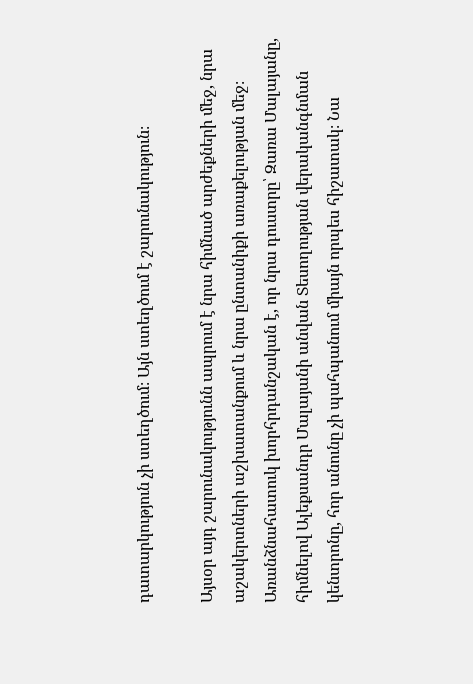դատարկություն չի ստեղծում։ Այն ստեղծում է շարունակություն։

Այսօր այդ շարունակությունն ապրում է նրա հիմնած արժեքների մեջ, նրա աշակերտների աշխատանքում և նրա ընտանիքի առաքելության մեջ։ Առանձնահատուկ խորհրդանշական է, որ նրա դուստրը՝ Զառա Մալայանը, հիմնելով Ալեքսանդր Մալայանի անվան Տեսողության վերականգնման կենտրոնը, հոր անունը չի պահպանում միայն որպես հիշատակ։ Նա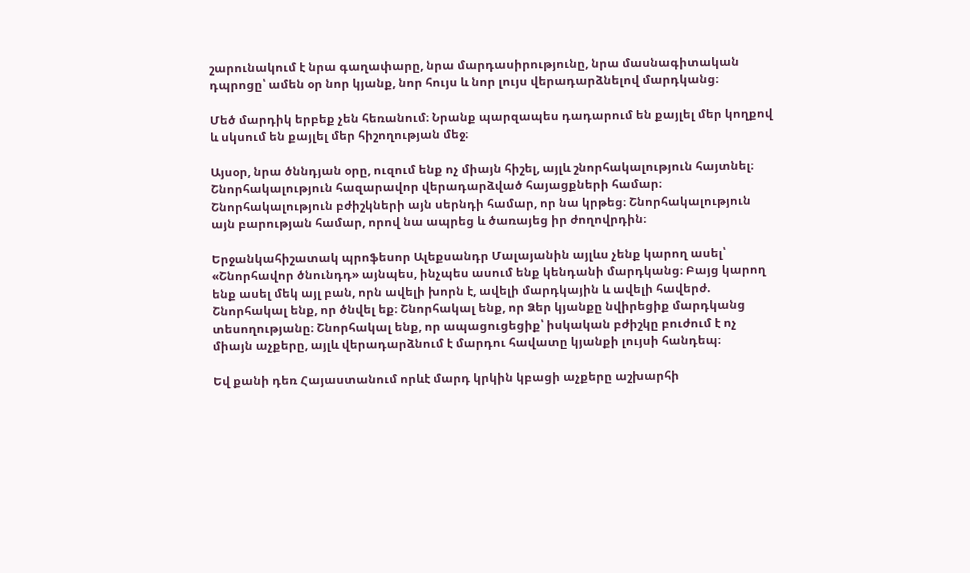շարունակում է նրա գաղափարը, նրա մարդասիրությունը, նրա մասնագիտական դպրոցը՝ ամեն օր նոր կյանք, նոր հույս և նոր լույս վերադարձնելով մարդկանց։

Մեծ մարդիկ երբեք չեն հեռանում։ Նրանք պարզապես դադարում են քայլել մեր կողքով և սկսում են քայլել մեր հիշողության մեջ։

Այսօր, նրա ծննդյան օրը, ուզում ենք ոչ միայն հիշել, այլև շնորհակալություն հայտնել։ Շնորհակալություն հազարավոր վերադարձված հայացքների համար։ Շնորհակալություն բժիշկների այն սերնդի համար, որ նա կրթեց։ Շնորհակալություն այն բարության համար, որով նա ապրեց և ծառայեց իր ժողովրդին։

Երջանկահիշատակ պրոֆեսոր Ալեքսանդր Մալայանին այլևս չենք կարող ասել՝ «Շնորհավոր ծնունդդ» այնպես, ինչպես ասում ենք կենդանի մարդկանց։ Բայց կարող ենք ասել մեկ այլ բան, որն ավելի խորն է, ավելի մարդկային և ավելի հավերժ. Շնորհակալ ենք, որ ծնվել եք։ Շնորհակալ ենք, որ Ձեր կյանքը նվիրեցիք մարդկանց տեսողությանը։ Շնորհակալ ենք, որ ապացուցեցիք՝ իսկական բժիշկը բուժում է ոչ միայն աչքերը, այլև վերադարձնում է մարդու հավատը կյանքի լույսի հանդեպ։

Եվ քանի դեռ Հայաստանում որևէ մարդ կրկին կբացի աչքերը աշխարհի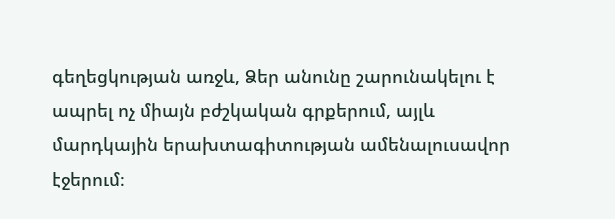գեղեցկության առջև, Ձեր անունը շարունակելու է ապրել ոչ միայն բժշկական գրքերում, այլև մարդկային երախտագիտության ամենալուսավոր էջերում։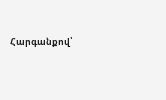Հարգանքով՝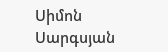Սիմոն Սարգսյան